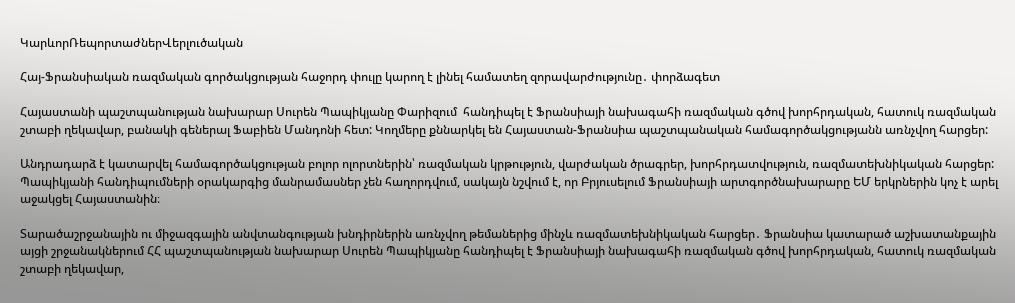ԿարևորՌեպորտաժներՎերլուծական

Հայ-Ֆրանսիական ռազմական գործակցության հաջորդ փուլը կարող է լինել համատեղ զորավարժությունը․ փորձագետ

Հայաստանի պաշտպանության նախարար Սուրեն Պապիկյանը Փարիզում  հանդիպել է Ֆրանսիայի նախագահի ռազմական գծով խորհրդական, հատուկ ռազմական շտաբի ղեկավար, բանակի գեներալ Ֆաբիեն Մանդոնի հետ: Կողմերը քննարկել են Հայաստան-Ֆրանսիա պաշտպանական համագործակցությանն առնչվող հարցեր:

Անդրադարձ է կատարվել համագործակցության բոլոր ոլորտներին՝ ռազմական կրթություն, վարժական ծրագրեր, խորհրդատվություն, ռազմատեխնիկական հարցեր: Պապիկյանի հանդիպումների օրակարգից մանրամասներ չեն հաղորդվում, սակայն նշվում է, որ Բրյուսելում Ֆրանսիայի արտգործնախարարը ԵՄ երկրներին կոչ է արել աջակցել Հայաստանին։

Տարածաշրջանային ու միջազգային անվտանգության խնդիրներին առնչվող թեմաներից մինչև ռազմատեխնիկական հարցեր․ Ֆրանսիա կատարած աշխատանքային այցի շրջանակներում ՀՀ պաշտպանության նախարար Սուրեն Պապիկյանը հանդիպել է Ֆրանսիայի նախագահի ռազմական գծով խորհրդական, հատուկ ռազմական շտաբի ղեկավար,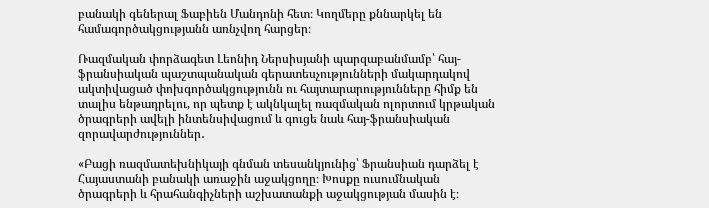բանակի գեներալ Ֆաբիեն Մանդոնի հետ։ Կողմերը քննարկել են համագործակցությանն առնչվող հարցեր։

Ռազմական փորձագետ Լեոնիդ Ներսիսյանի պարզաբանմամբ՝ հայ-ֆրանսիական պաշտպանական գերատեսչությունների մակարդակով ակտիվացած փոխգործակցությունն ու հայտարարությունները հիմք են տալիս ենթադրելու, որ պետք է ակնկալել ռազմական ոլորտում կրթական ծրագրերի ավելի ինտենսիվացում և գուցե նաև հայ-ֆրանսիական զորավարժություններ․

«Բացի ռազմատեխնիկայի գնման տեսանկյունից՝ Ֆրանսիան դարձել է Հայաստանի բանակի առաջին աջակցողը։ Խոսքը ուսումնական ծրագրերի և հրահանգիչների աշխատանքի աջակցության մասին է։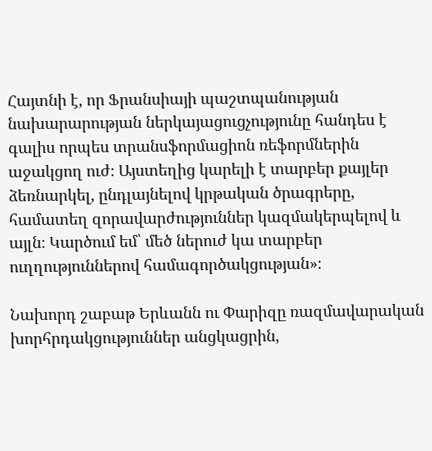Հայտնի է, որ Ֆրանսիայի պաշտպանության նախարարության ներկայացուցչությունը հանդես է գալիս որպես տրանսֆորմացիոն ռեֆորմներին աջակցող ուժ։ Այստեղից կարելի է տարբեր քայլեր ձեռնարկել, ընդլայնելով կրթական ծրագրերը, համատեղ զորավարժություններ կազմակերպելով և այլն։ Կարծում եմ՝ մեծ ներուժ կա տարբեր ուղղություններով համագործակցության»։

Նախորդ շաբաթ Երևանն ու Փարիզը ռազմավարական խորհրդակցություններ անցկացրին,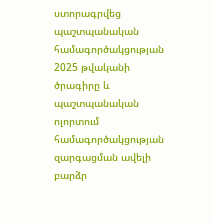ստորագրվեց պաշտպանական համագործակցության 2025 թվականի ծրագիրը և պաշտպանական ոլորտում համագործակցության զարգացման ավելի բարձր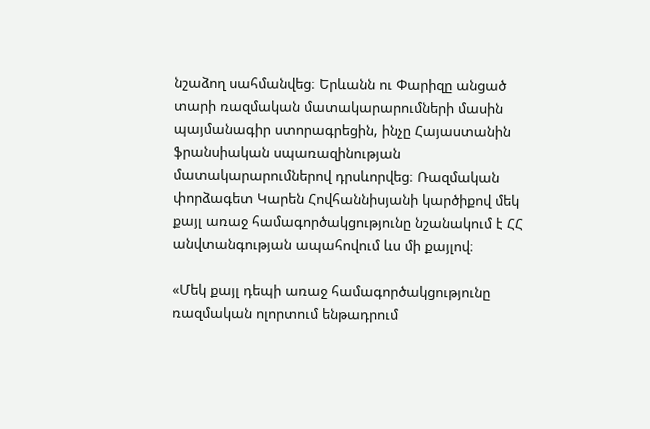նշաձող սահմանվեց։ Երևանն ու Փարիզը անցած տարի ռազմական մատակարարումների մասին պայմանագիր ստորագրեցին, ինչը Հայաստանին ֆրանսիական սպառազինության մատակարարումներով դրսևորվեց։ Ռազմական փորձագետ Կարեն Հովհաննիսյանի կարծիքով մեկ քայլ առաջ համագործակցությունը նշանակում է ՀՀ անվտանգության ապահովում ևս մի քայլով։

«Մեկ քայլ դեպի առաջ համագործակցությունը ռազմական ոլորտում ենթադրում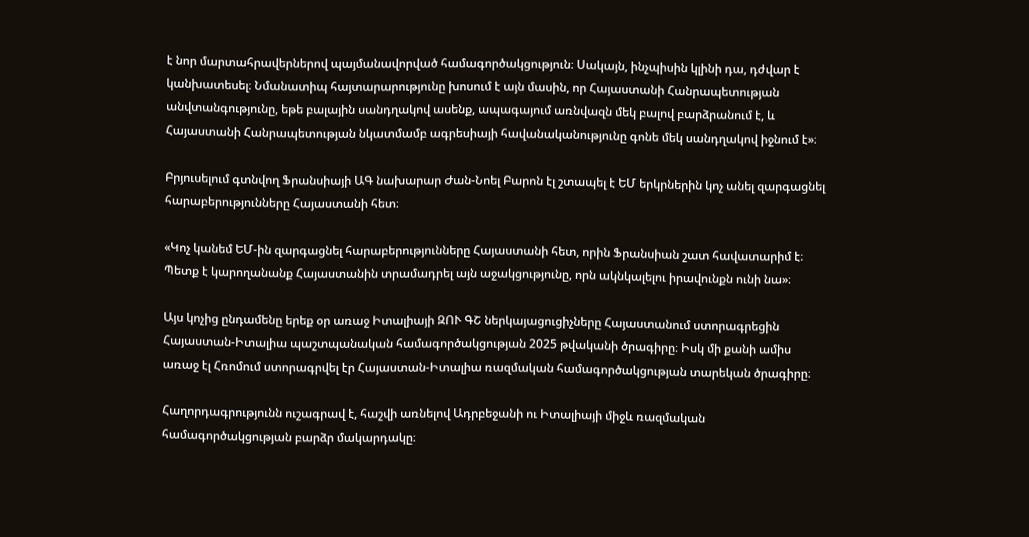է նոր մարտահրավերներով պայմանավորված համագործակցություն։ Սակայն, ինչպիսին կլինի դա, դժվար է կանխատեսել։ Նմանատիպ հայտարարությունը խոսում է այն մասին, որ Հայաստանի Հանրապետության անվտանգությունը, եթե բալային սանդղակով ասենք, ապագայում առնվազն մեկ բալով բարձրանում է, և Հայաստանի Հանրապետության նկատմամբ ագրեսիայի հավանականությունը գոնե մեկ սանդղակով իջնում է»։

Բրյուսելում գտնվող Ֆրանսիայի ԱԳ նախարար Ժան-Նոել Բարոն էլ շտապել է ԵՄ երկրներին կոչ անել զարգացնել հարաբերությունները Հայաստանի հետ։

«Կոչ կանեմ ԵՄ-ին զարգացնել հարաբերությունները Հայաստանի հետ, որին Ֆրանսիան շատ հավատարիմ է։ Պետք է կարողանանք Հայաստանին տրամադրել այն աջակցությունը, որն ակնկալելու իրավունքն ունի նա»։

Այս կոչից ընդամենը երեք օր առաջ Իտալիայի ԶՈՒ ԳՇ ներկայացուցիչները Հայաստանում ստորագրեցին Հայաստան-Իտալիա պաշտպանական համագործակցության 2025 թվականի ծրագիրը։ Իսկ մի քանի ամիս առաջ էլ Հռոմում ստորագրվել էր Հայաստան-Իտալիա ռազմական համագործակցության տարեկան ծրագիրը։

Հաղորդագրությունն ուշագրավ է, հաշվի առնելով Ադրբեջանի ու Իտալիայի միջև ռազմական համագործակցության բարձր մակարդակը։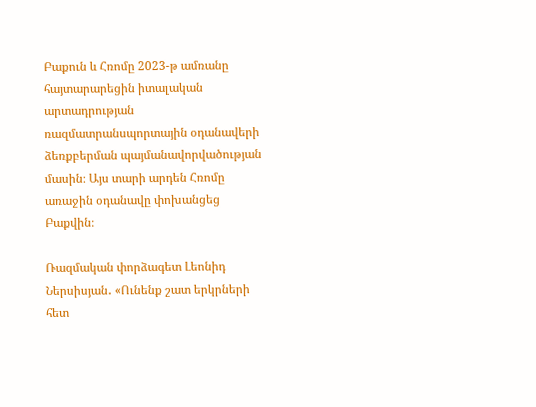Բաքուն և Հռոմը 2023-թ ամռանը հայտարարեցին իտալական արտադրության ռազմատրանսպորտային օդանավերի ձեռքբերման պայմանավորվածության մասին։ Այս տարի արդեն Հռոմը առաջին օդանավը փոխանցեց Բաքվին։

Ռազմական փորձագետ Լեոնիդ Ներսիսյան․ «Ունենք շատ երկրների հետ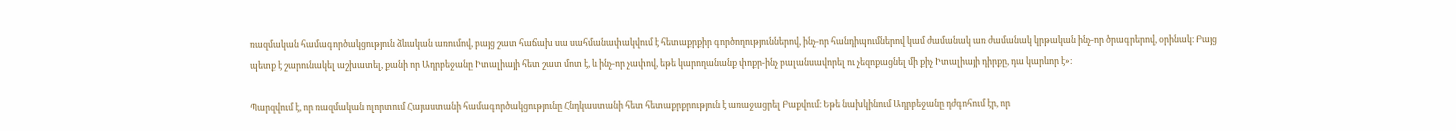ռազմական համագործակցություն ձևական առումով, բայց շատ հաճախ սա սահմանափակվում է հետաքրքիր գործողություններով, ինչ-որ հանդիպումներով կամ ժամանակ առ ժամանակ կրթական ինչ-որ ծրագրերով, օրինակ։ Բայց պետք է շարունակել աշխատել, քանի որ Ադրբեջանը Իտալիայի հետ շատ մոտ է, և ինչ-որ չափով, եթե կարողանանք փոքր-ինչ բալանսավորել ու չեզոքացնել մի քիչ Իտալիայի դիրքը, դա կարևոր է»։

Պարզվում է, որ ռազմական ոլորտում Հայաստանի համագործակցությունը Հնդկաստանի հետ հետաքրքրություն է առաջացրել Բաքվում։ Եթե նախկինում Ադրբեջանը դժգոհում էր, որ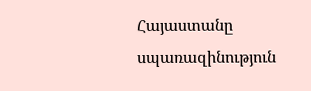Հայաստանը սպառազինություն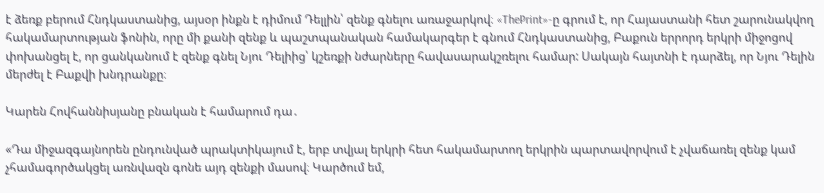է ձեռք բերում Հնդկաստանից, այսօր ինքն է դիմում Դելլին՝ զենք գնելու առաջարկով։ «ThePrint»-ը գրում է, որ Հայաստանի հետ շարունակվող հակամարտության ֆոնին, որը մի քանի զենք և պաշտպանական համակարգեր է գնում Հնդկաստանից, Բաքուն երրորդ երկրի միջոցով փոխանցել է, որ ցանկանում է զենք գնել Նյու Դելիից՝ կշեռքի նժարները հավասարակշռելու համար: Սակայն հայտնի է դարձել, որ Նյու Դելին մերժել է Բաքվի խնդրանքը։

Կարեն Հովհաննիսյանը բնական է համարում դա․

«Դա միջազգայնորեն ընդունված պրակտիկայում է, երբ տվյալ երկրի հետ հակամարտող երկրին պարտավորվում է չվաճառել զենք կամ չհամագործակցել առնվազն գոնե այդ զենքի մասով։ Կարծում եմ,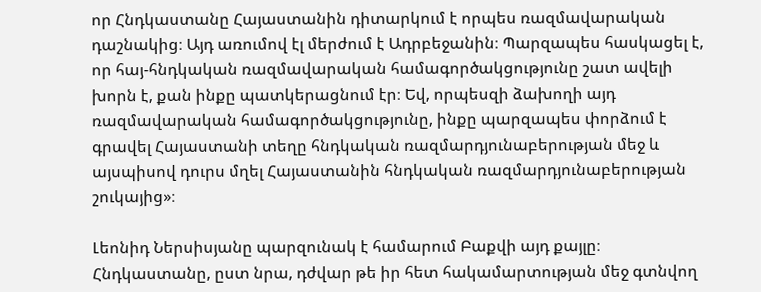որ Հնդկաստանը Հայաստանին դիտարկում է որպես ռազմավարական դաշնակից։ Այդ առումով էլ մերժում է Ադրբեջանին։ Պարզապես հասկացել է, որ հայ-հնդկական ռազմավարական համագործակցությունը շատ ավելի խորն է, քան ինքը պատկերացնում էր։ Եվ, որպեսզի ձախողի այդ ռազմավարական համագործակցությունը, ինքը պարզապես փորձում է գրավել Հայաստանի տեղը հնդկական ռազմարդյունաբերության մեջ և այսպիսով դուրս մղել Հայաստանին հնդկական ռազմարդյունաբերության շուկայից»։

Լեոնիդ Ներսիսյանը պարզունակ է համարում Բաքվի այդ քայլը։ Հնդկաստանը, ըստ նրա, դժվար թե իր հետ հակամարտության մեջ գտնվող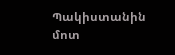Պակիստանին մոտ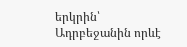երկրին՝ Ադրբեջանին որևէ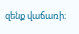զենք վաճառի։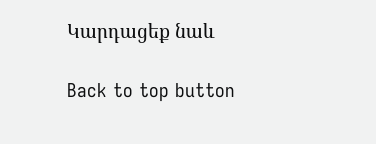Կարդացեք նաև

Back to top button